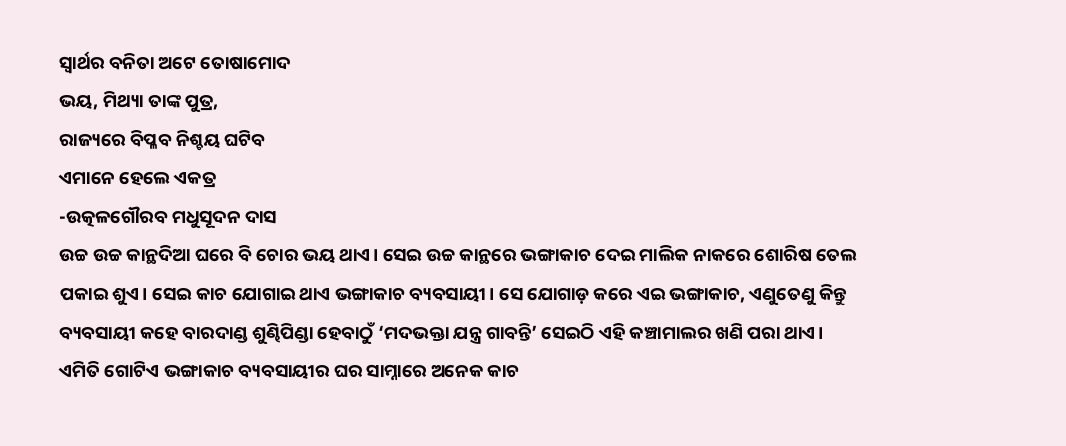ସ୍ବାର୍ଥର ବନିତା ଅଟେ ତୋଷାମୋଦ
ଭୟ, ମିଥ୍ୟା ତାଙ୍କ ପୁତ୍ର,
ରାଜ୍ୟରେ ବିପ୍ଳବ ନିଶ୍ଚୟ ଘଟିବ
ଏମାନେ ହେଲେ ଏକତ୍ର
-ଉତ୍କଳଗୌରବ ମଧୁସୂଦନ ଦାସ
ଉଚ୍ଚ ଉଚ୍ଚ କାନ୍ଥଦିଆ ଘରେ ବି ଚୋର ଭୟ ଥାଏ। ସେଇ ଉଚ୍ଚ କାନ୍ଥରେ ଭଙ୍ଗାକାଚ ଦେଇ ମାଲିକ ନାକରେ ଶୋରିଷ ତେଲ ପକାଇ ଶୁଏ। ସେଇ କାଚ ଯୋଗାଇ ଥାଏ ଭଙ୍ଗାକାଚ ବ୍ୟବସାୟୀ। ସେ ଯୋଗାଡ଼ କରେ ଏଇ ଭଙ୍ଗାକାଚ, ଏଣୁତେଣୁ କିନ୍ତୁ ବ୍ୟବସାୟୀ କହେ ବାରଦାଣ୍ଡ ଶୁଣ୍ଢିପିଣ୍ଡା ହେବାଠୁଁ ‘ମଦଭକ୍ତା ଯନ୍ତ୍ର ଗାବନ୍ତି’ ସେଇଠି ଏହି କଞ୍ଚାମାଲର ଖଣି ପରା ଥାଏ।
ଏମିତି ଗୋଟିଏ ଭଙ୍ଗାକାଚ ବ୍ୟବସାୟୀର ଘର ସାମ୍ନାରେ ଅନେକ କାଚ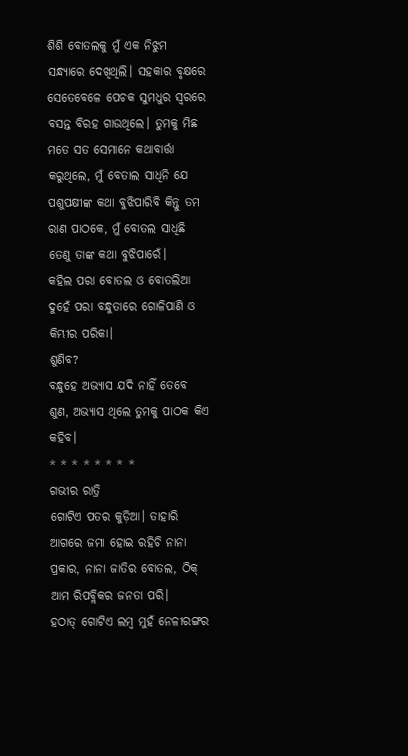ଶିଶି ବୋତଲକୁ ମୁଁ ଏକ ନିଝୁମ ସନ୍ଧ୍ୟାରେ ଦେଖିଥିଲି। ସହକାର ବୃକ୍ଷରେ ସେତେବେଳେ ପେଚକ ସୁମଧୁର ସ୍ୱରରେ ବସନ୍ତ ବିରହ ଗାଉଥିଲେ। ତୁମକୁ ମିଛ ମତେ ସତ ସେମାନେ କଥାବାର୍ତ୍ତା କରୁଥିଲେ, ମୁଁ ବେତାଲ ସାଧିନି ଯେ ପଶୁପକ୍ଷୀଙ୍କ କଥା ବୁଝିପାରିବି କିନ୍ତୁ ତମ ରାଣ ପାଠକେ, ମୁଁ ବୋତଲ ସାଧିଛି ତେଣୁ ତାଙ୍କ କଥା ବୁଝିପାରେଁ।
କହିଲ ପରା ବୋତଲ ଓ ବୋତଲିଆ ଦୁହେଁ ପରା ବନ୍ଧୁତାରେ ଗୋଳିପାଣି ଓ କିମ୍ଭୀର ପରିକା।
ଶୁଣିବ?
ବନ୍ଧୁହେ ଅଭ୍ୟାସ ଯଦି ନାହିଁ ତେବେ ଶୁଣ, ଅଭ୍ୟାସ ଥିଲେ ତୁମକୁ ପାଠକ କିଏ କହିବ।
* * * * * * * *
ଗଭୀର ରାତ୍ରି
ଗୋଟିଏ ପତର କୁଡ଼ିଆ। ତାହାରି ଆଗରେ ଜମା ହୋଇ ରହିଚି ନାନା ପ୍ରକାର, ନାନା ଜାତିର ବୋତଲ, ଠିକ୍ ଆମ ରିପବ୍ଲିକର ଜନତା ପରି।
ହଠାତ୍ ଗୋଟିଏ ଲମ୍ବ ମୁହଁ ନେଳୀରଙ୍ଗର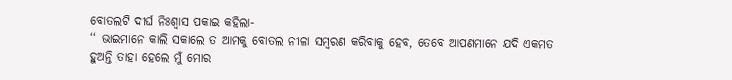ବୋତଲଟି ଦୀର୍ଘ ନିଃଶ୍ୱାସ ପକାଇ କହିଲା-
‘‘ ଭାଇମାନେ କାଲି ସକାଲେ ତ ଆମକୁ ବୋତଲ ନୀଳା ସମ୍ବରଣ କରିବାକୁ ହେବ, ତେବେ ଆପଣମାନେ ଯଦି ଏକମତ ହୁଅନ୍ତି ତାହା ହେଲେ ମୁଁ ମୋର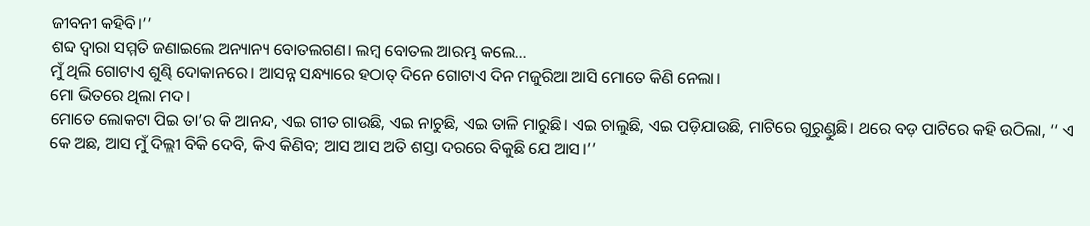ଜୀବନୀ କହିବି।’’
ଶବ୍ଦ ଦ୍ୱାରା ସମ୍ମତି ଜଣାଇଲେ ଅନ୍ୟାନ୍ୟ ବୋତଲଗଣ। ଲମ୍ବ ବୋତଲ ଆରମ୍ଭ କଲେ…
ମୁଁ ଥିଲି ଗୋଟାଏ ଶୁଣ୍ଢି ଦୋକାନରେ। ଆସନ୍ନ ସନ୍ଧ୍ୟାରେ ହଠାତ୍ ଦିନେ ଗୋଟାଏ ଦିନ ମଜୁରିଆ ଆସି ମୋତେ କିଣି ନେଲା।
ମୋ ଭିତରେ ଥିଲା ମଦ।
ମୋତେ ଲୋକଟା ପିଇ ତା’ର କି ଆନନ୍ଦ, ଏଇ ଗୀତ ଗାଉଛି, ଏଇ ନାଚୁଛି, ଏଇ ତାଳି ମାରୁଛି। ଏଇ ଚାଲୁଛି, ଏଇ ପଡ଼ିଯାଉଛି, ମାଟିରେ ଗୁରୁଣ୍ଡୁଛି। ଥରେ ବଡ଼ ପାଟିରେ କହି ଉଠିଲା, ‘‘ ଏ କେ ଅଛ, ଆସ ମୁଁ ଦିଲ୍ଲୀ ବିକି ଦେବି, କିଏ କିଣିବ; ଆସ ଆସ ଅତି ଶସ୍ତା ଦରରେ ବିକୁଛି ଯେ ଆସ।’’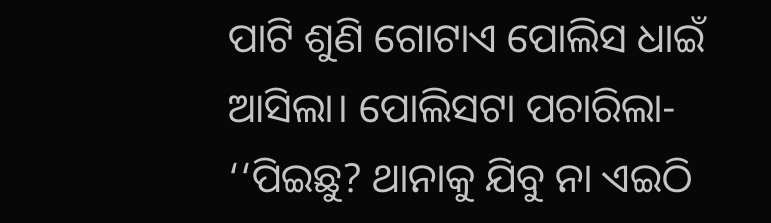ପାଟି ଶୁଣି ଗୋଟାଏ ପୋଲିସ ଧାଇଁ ଆସିଲା। ପୋଲିସଟା ପଚାରିଲା-
‘‘ପିଇଛୁ? ଥାନାକୁ ଯିବୁ ନା ଏଇଠି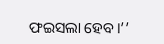ଫଇସଲା ହେବ।’’